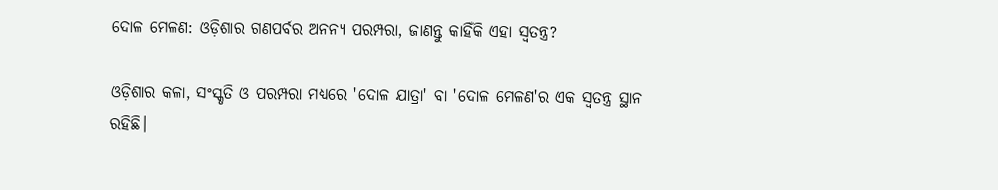ଦୋଳ ମେଳଣ: ଓଡ଼ିଶାର ଗଣପର୍ବର ଅନନ୍ୟ ପରମ୍ପରା, ଜାଣନ୍ତୁ କାହିଁକି ଏହା ସ୍ୱତନ୍ତ୍ର?

ଓଡ଼ିଶାର କଳା, ସଂସ୍କୃତି ଓ ପରମ୍ପରା ମଧ୍ୟରେ 'ଦୋଳ ଯାତ୍ରା' ବା 'ଦୋଳ ମେଳଣ'ର ଏକ ସ୍ୱତନ୍ତ୍ର ସ୍ଥାନ ରହିଛି।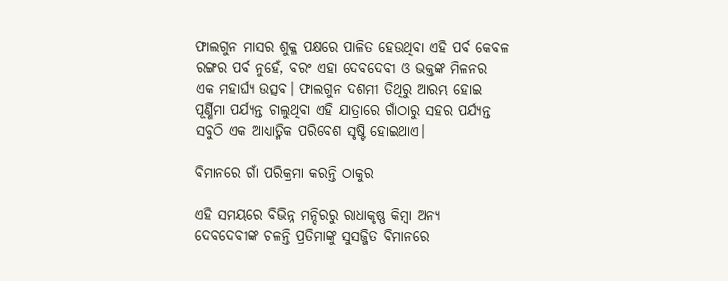ଫାଲଗୁନ ମାସର ଶୁକ୍ଳ ପକ୍ଷରେ ପାଳିତ ହେଉଥିବା ଏହି ପର୍ବ କେବଳ ରଙ୍ଗର ପର୍ବ ନୁହେଁ, ବରଂ ଏହା ଦେବଦେବୀ ଓ ଭକ୍ତଙ୍କ ମିଳନର ଏକ ମହାର୍ଘ୍ୟ ଉତ୍ସବ। ଫାଲଗୁନ ଦଶମୀ ତିଥିରୁ ଆରମ୍ଭ ହୋଇ ପୂର୍ଣ୍ଣିମା ପର୍ଯ୍ୟନ୍ତ ଚାଲୁଥିବା ଏହି ଯାତ୍ରାରେ ଗାଁଠାରୁ ସହର ପର୍ଯ୍ୟନ୍ତ ସବୁଠି ଏକ ଆଧ୍ୟାତ୍ମିକ ପରିବେଶ ସୃଷ୍ଟି ହୋଇଥାଏ।

ବିମାନରେ ଗାଁ ପରିକ୍ରମା କରନ୍ତି ଠାକୁର

ଏହି ସମୟରେ ବିଭିନ୍ନ ମନ୍ଦିରରୁ ରାଧାକୃଷ୍ଣ କିମ୍ବା ଅନ୍ୟ ଦେବଦେବୀଙ୍କ ଚଳନ୍ତି ପ୍ରତିମାଙ୍କୁ ସୁସଜ୍ଜିତ ବିମାନରେ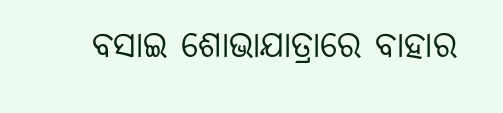ବସାଇ ଶୋଭାଯାତ୍ରାରେ ବାହାର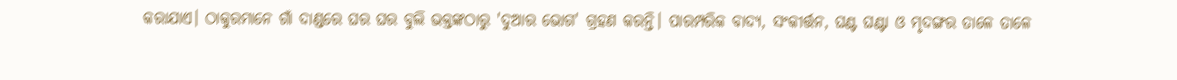କରାଯାଏ। ଠାକୁରମାନେ ଗାଁ ଦାଣ୍ଡରେ ଘର ଘର ବୁଲି ଭକ୍ତଙ୍କଠାରୁ 'ଦୁଆର ଭୋଗ' ଗ୍ରହଣ କରନ୍ତି। ପାରମ୍ପରିକ ବାଦ୍ୟ, ସଂକୀର୍ତ୍ତନ, ଘଣ୍ଟ ଘଣ୍ଟା ଓ ମୃଦଙ୍ଗର ତାଳେ ତାଳେ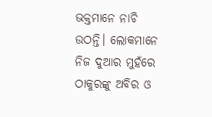ଭକ୍ତମାନେ ନାଚି ଉଠନ୍ତି। ଲୋକମାନେ ନିଜ ଦୁଆର ମୁହଁରେ ଠାକୁରଙ୍କୁ ଅବିର ଓ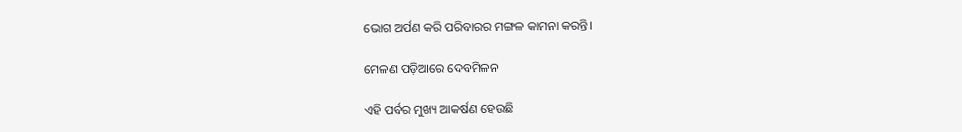ଭୋଗ ଅର୍ପଣ କରି ପରିବାରର ମଙ୍ଗଳ କାମନା କରନ୍ତି।

ମେଳଣ ପଡ଼ିଆରେ ଦେବମିଳନ

ଏହି ପର୍ବର ମୁଖ୍ୟ ଆକର୍ଷଣ ହେଉଛି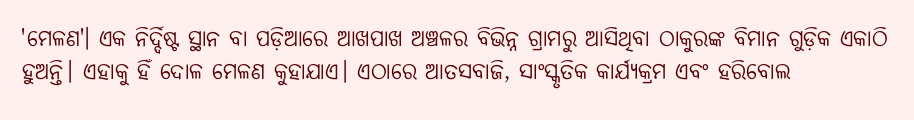'ମେଳଣ'। ଏକ ନିର୍ଦ୍ଦିଷ୍ଟ ସ୍ଥାନ ବା ପଡ଼ିଆରେ ଆଖପାଖ ଅଞ୍ଚଳର ବିଭିନ୍ନ ଗ୍ରାମରୁ ଆସିଥିବା ଠାକୁରଙ୍କ ବିମାନ ଗୁଡ଼ିକ ଏକାଠି ହୁଅନ୍ତି। ଏହାକୁ ହିଁ ଦୋଳ ମେଳଣ କୁହାଯାଏ। ଏଠାରେ ଆତସବାଜି, ସାଂସ୍କୃତିକ କାର୍ଯ୍ୟକ୍ରମ ଏବଂ ହରିବୋଲ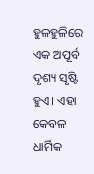ହୁଳହୁଳିରେ ଏକ ଅପୂର୍ବ ଦୃଶ୍ୟ ସୃଷ୍ଟି ହୁଏ। ଏହା କେବଳ ଧାର୍ମିକ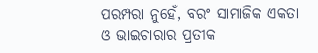ପରମ୍ପରା ନୁହେଁ, ବରଂ ସାମାଜିକ ଏକତା ଓ ଭାଇଚାରାର ପ୍ରତୀକ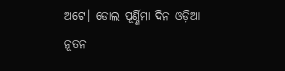ଅଟେ। ଡୋଲ ପୂର୍ଣ୍ଣିମା ଦିନ ଓଡ଼ିଆ ନୂତନ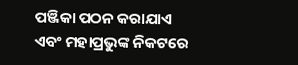ପଞ୍ଜିକା ପଠନ କରାଯାଏ ଏବଂ ମହାପ୍ରଭୁଙ୍କ ନିକଟରେ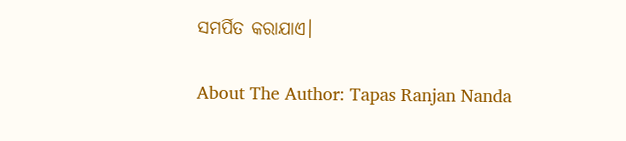ସମର୍ପିତ କରାଯାଏ।

About The Author: Tapas Ranjan Nanda